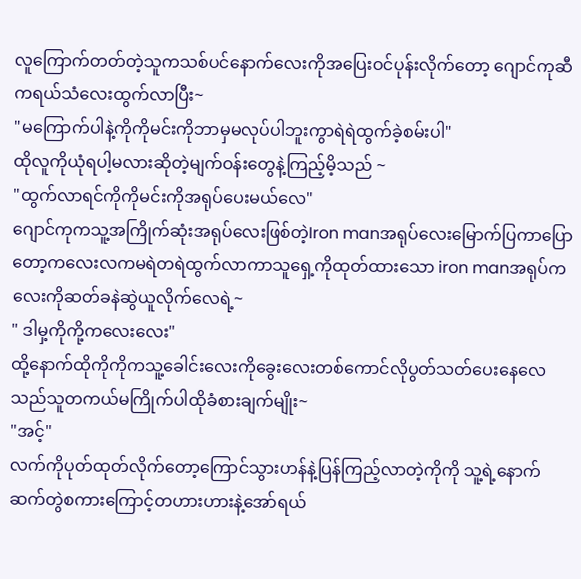လူကြောက်တတ်တဲ့သူကသစ်ပင်နောက်လေးကိုအပြေးဝင်ပုန်းလိုက်တော့ ဂျောင်ကုဆီကရယ်သံလေးထွက်လာပြီး~
"မကြောက်ပါနဲ့ကိုကိုမင်းကိုဘာမှမလုပ်ပါဘူးကွာရဲရဲထွက်ခဲ့စမ်းပါ"
ထိုလူကိုယုံရပါ့မလားဆိုတဲ့မျက်ဝန်းတွေနဲ့ကြည့်မိ့သည် ~
"ထွက်လာရင်ကိုကိုမင်းကိုအရုပ်ပေးမယ်လေ"
ဂျောင်ကုကသူ့အကြိုက်ဆုံးအရုပ်လေးဖြစ်တဲ့Iron manအရုပ်လေးမြောက်ပြကာပြောတော့ကလေးလကမရဲတရဲထွက်လာကာသူရှေ့ကိုထုတ်ထားသော iron manအရုပ်ကလေးကိုဆတ်ခနဲဆွဲယူလိုက်လေရဲ့~
" ဒါမှ့ကိုကို့ကလေးလေး"
ထို့နောက်ထိုကိုကိုကသူ့ခေါင်းလေးကိုခွေးလေးတစ်ကောင်လိုပွတ်သတ်ပေးနေလေသည်သူတကယ်မကြိုက်ပါထိုခံစားချက်မျိုး~
"အင့်"
လက်ကိုပုတ်ထုတ်လိုက်တော့ကြောင်သွားဟန်နဲ့ပြန်ကြည့်လာတဲ့ကိုကို သူ့ရဲ့နောက်ဆက်တွဲစကားကြောင့်တဟားဟားနဲ့အော်ရယ်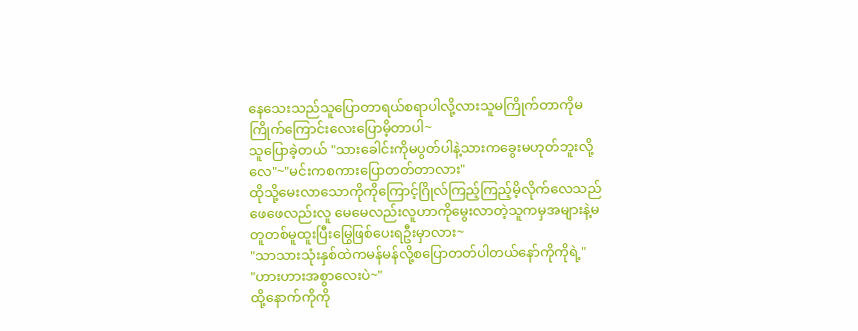နေသေးသည်သူပြောတာရယ်စရာပါလို့လားသူမကြိုက်တာကိုမကြိုက်ကြောင်းလေးပြောမိ့တာပါ~
သူပြောခဲ့တယ် "သားခေါင်းကိုမပွတ်ပါနဲ့သားကခွေးမဟုတ်ဘူးလို့လေ"~"မင်းကစကားပြောတတ်တာလား"
ထိုသို့မေးလာသောကိုကိုကြောင့်ဂြိုလ်ကြည့်ကြည့်မိ့လိုက်လေသည် ဖေဖေလည်းလူ မေမေလည်းလူဟာကိုမွေးလာတဲ့သူကမှအများနဲ့မတူတစ်မူထူးပြီးမြွေဖြစ်ပေးရဦးမှာလား~
"သာသားသုံးနှစ်ထဲကမန်မန်လို့စပြောတတ်ပါတယ်နော်ကိုကိုရဲ့"
"ဟားဟားအစွာလေးပဲ~"
ထို့နောက်ကိုကို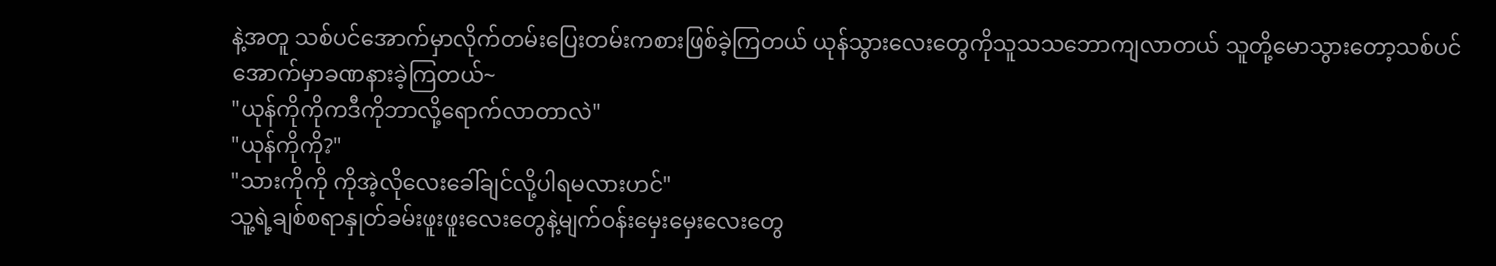နဲ့အတူ သစ်ပင်အောက်မှာလိုက်တမ်းပြေးတမ်းကစားဖြစ်ခဲ့ကြတယ် ယုန်သွားလေးတွေကိုသူသသဘောကျလာတယ် သူတို့မောသွားတော့သစ်ပင်အောက်မှာခဏနားခဲ့ကြတယ်~
"ယုန်ကိုကိုကဒီကိုဘာလို့ရောက်လာတာလဲ"
"ယုန်ကိုကို?"
"သားကိုကို ကိုအဲ့လိုလေးခေါ်ချင်လို့ပါရမလားဟင်"
သူ့ရဲ့ချစ်စရာနှုတ်ခမ်းဖူးဖူးလေးတွေနဲ့မျက်ဝန်းမှေးမှေးလေးတွေ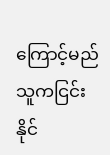ကြောင့်မည်သူကငြင်းနိုင်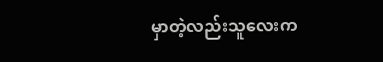မှာတဲ့လည်းသူလေးက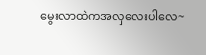မွေးလာထဲကအလှလေးပါလေ~